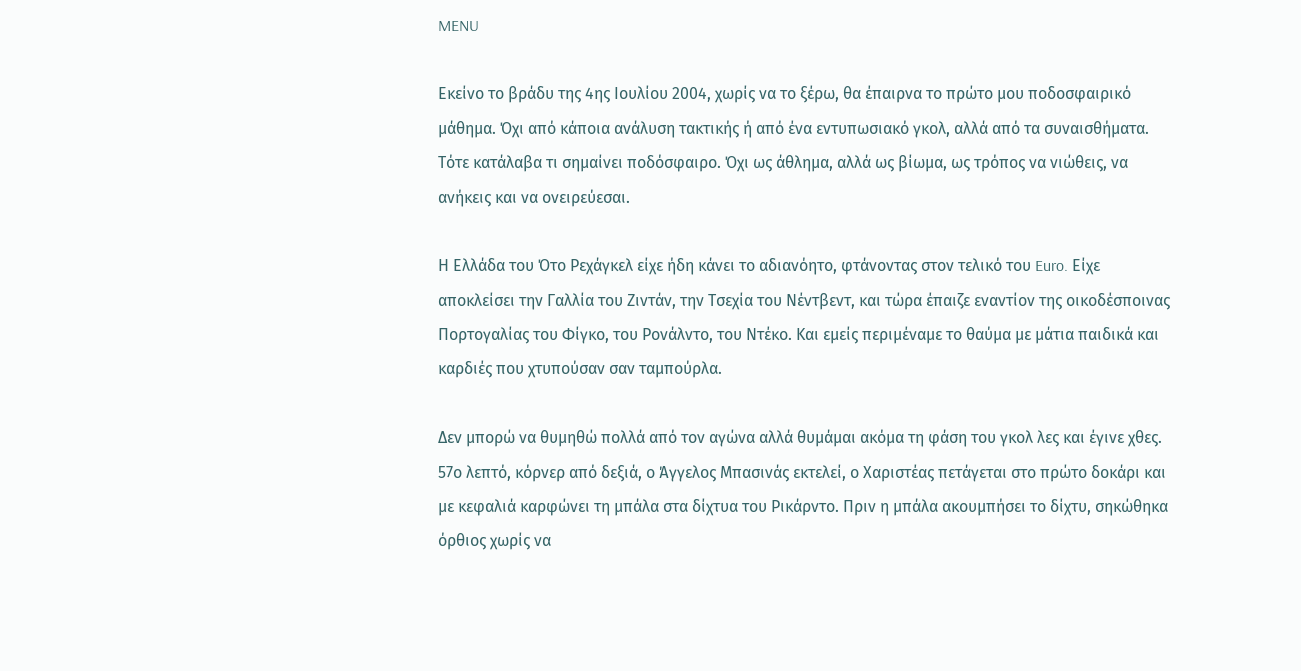MENU

Εκείνο το βράδυ της 4ης Ιουλίου 2004, χωρίς να το ξέρω, θα έπαιρνα το πρώτο μου ποδοσφαιρικό μάθημα. Όχι από κάποια ανάλυση τακτικής ή από ένα εντυπωσιακό γκολ, αλλά από τα συναισθήματα. Τότε κατάλαβα τι σημαίνει ποδόσφαιρο. Όχι ως άθλημα, αλλά ως βίωμα, ως τρόπος να νιώθεις, να ανήκεις και να ονειρεύεσαι.

Η Ελλάδα του Ότο Ρεχάγκελ είχε ήδη κάνει το αδιανόητο, φτάνοντας στον τελικό του Euro. Είχε αποκλείσει την Γαλλία του Ζιντάν, την Τσεχία του Νέντβεντ, και τώρα έπαιζε εναντίον της οικοδέσποινας Πορτογαλίας του Φίγκο, του Ρονάλντο, του Ντέκο. Και εμείς περιμέναμε το θαύμα με μάτια παιδικά και καρδιές που χτυπούσαν σαν ταμπούρλα.

Δεν μπορώ να θυμηθώ πολλά από τον αγώνα αλλά θυμάμαι ακόμα τη φάση του γκολ λες και έγινε χθες. 57ο λεπτό, κόρνερ από δεξιά, ο Άγγελος Μπασινάς εκτελεί, ο Χαριστέας πετάγεται στο πρώτο δοκάρι και με κεφαλιά καρφώνει τη μπάλα στα δίχτυα του Ρικάρντο. Πριν η μπάλα ακουμπήσει το δίχτυ, σηκώθηκα όρθιος χωρίς να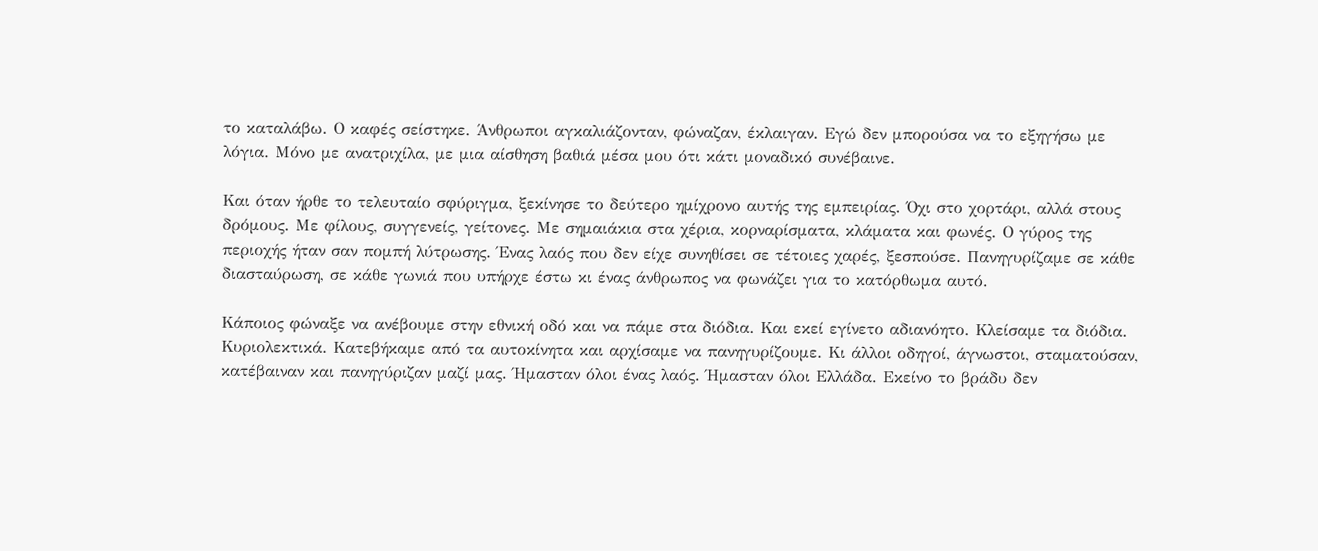το καταλάβω. Ο καφές σείστηκε. Άνθρωποι αγκαλιάζονταν, φώναζαν, έκλαιγαν. Εγώ δεν μπορούσα να το εξηγήσω με λόγια. Μόνο με ανατριχίλα, με μια αίσθηση βαθιά μέσα μου ότι κάτι μοναδικό συνέβαινε.

Και όταν ήρθε το τελευταίο σφύριγμα, ξεκίνησε το δεύτερο ημίχρονο αυτής της εμπειρίας. Όχι στο χορτάρι, αλλά στους δρόμους. Με φίλους, συγγενείς, γείτονες. Με σημαιάκια στα χέρια, κορναρίσματα, κλάματα και φωνές. Ο γύρος της περιοχής ήταν σαν πομπή λύτρωσης. Ένας λαός που δεν είχε συνηθίσει σε τέτοιες χαρές, ξεσπούσε. Πανηγυρίζαμε σε κάθε διασταύρωση, σε κάθε γωνιά που υπήρχε έστω κι ένας άνθρωπος να φωνάζει για το κατόρθωμα αυτό.

Κάποιος φώναξε να ανέβουμε στην εθνική οδό και να πάμε στα διόδια. Και εκεί εγίνετο αδιανόητο. Κλείσαμε τα διόδια. Κυριολεκτικά. Κατεβήκαμε από τα αυτοκίνητα και αρχίσαμε να πανηγυρίζουμε. Κι άλλοι οδηγοί, άγνωστοι, σταματούσαν, κατέβαιναν και πανηγύριζαν μαζί μας. Ήμασταν όλοι ένας λαός. Ήμασταν όλοι Ελλάδα. Εκείνο το βράδυ δεν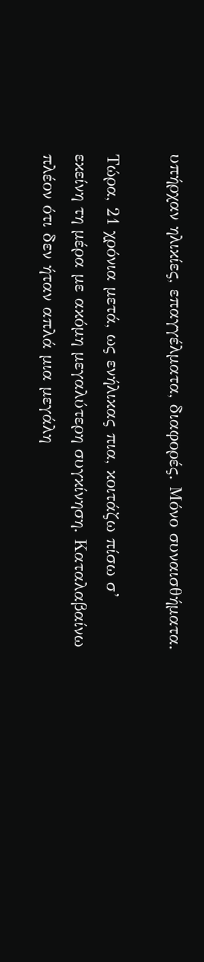υπήρχαν ηλικίες, επαγγέλματα, διαφορές. Μόνο συναισθήματα.

Τώρα, 21 χρόνια μετά, ως ενήλικας πια, κοιτάζω πίσω σ’ εκείνη τη μέρα με ακόμη μεγαλύτερη συγκίνηση. Καταλαβαίνω πλέον ότι δεν ήταν απλά μια μεγάλη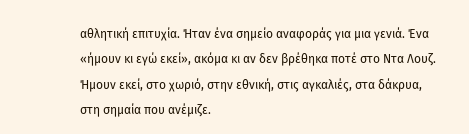αθλητική επιτυχία. Ήταν ένα σημείο αναφοράς για μια γενιά. Ένα «ήμουν κι εγώ εκεί», ακόμα κι αν δεν βρέθηκα ποτέ στο Ντα Λουζ. Ήμουν εκεί, στο χωριό, στην εθνική, στις αγκαλιές, στα δάκρυα, στη σημαία που ανέμιζε.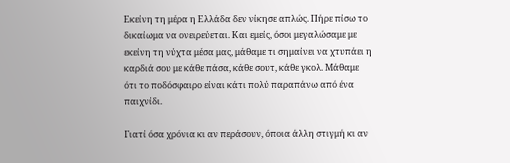Εκείνη τη μέρα η Ελλάδα δεν νίκησε απλώς. Πήρε πίσω το δικαίωμα να ονειρεύεται. Και εμείς, όσοι μεγαλώσαμε με εκείνη τη νύχτα μέσα μας, μάθαμε τι σημαίνει να χτυπάει η καρδιά σου με κάθε πάσα, κάθε σουτ, κάθε γκολ. Μάθαμε ότι το ποδόσφαιρο είναι κάτι πολύ παραπάνω από ένα παιχνίδι.

Γιατί όσα χρόνια κι αν περάσουν, όποια άλλη στιγμή κι αν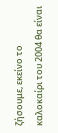ζήσουμε, εκείνο το καλοκαίρι του 2004 θα είναι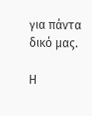για πάντα δικό μας.

Η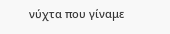νύχτα που γίναμε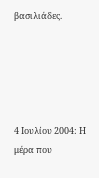βασιλιάδες.





4 Ιουλίου 2004: Η μέρα που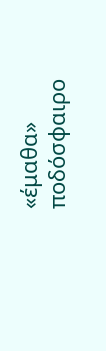«έμαθα» ποδόσφαιρο